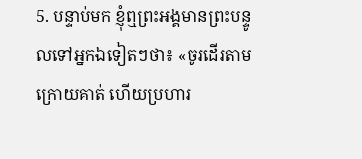5. បន្ទាប់មក ខ្ញុំឮព្រះអង្គមានព្រះបន្ទូលទៅអ្នកឯទៀតៗថា៖ «ចូរដើរតាមក្រោយគាត់ ហើយប្រហារ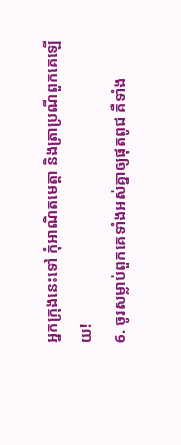អ្នកក្រុងនេះទៅ កុំអាណិតមេត្តា និងត្រាប្រណីពួកគេឡើយ!
6. ចូរសម្លាប់ពួកគេទាំងអស់គ្នាឲ្យផុតពូជ គឺទាំង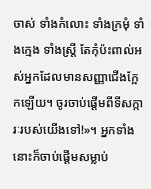ចាស់ ទាំងកំលោះ ទាំងក្រមុំ ទាំងក្មេង ទាំងស្ត្រី តែកុំប៉ះពាល់អស់អ្នកដែលមានសញ្ញាជើងក្អែកឡើយ។ ចូរចាប់ផ្ដើមពីទីសក្ការៈរបស់យើងទៅ!»។ អ្នកទាំងនោះក៏ចាប់ផ្ដើមសម្លាប់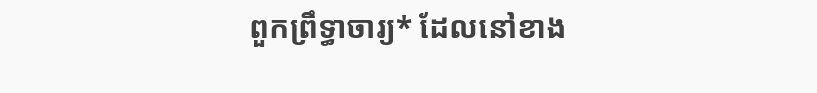ពួកព្រឹទ្ធាចារ្យ* ដែលនៅខាង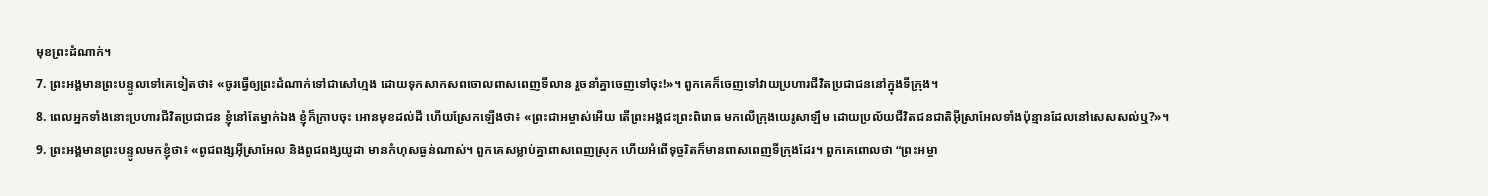មុខព្រះដំណាក់។
7. ព្រះអង្គមានព្រះបន្ទូលទៅគេទៀតថា៖ «ចូរធ្វើឲ្យព្រះដំណាក់ទៅជាសៅហ្មង ដោយទុកសាកសពចោលពាសពេញទីលាន រួចនាំគ្នាចេញទៅចុះ!»។ ពួកគេក៏ចេញទៅវាយប្រហារជីវិតប្រជាជននៅក្នុងទីក្រុង។
8. ពេលអ្នកទាំងនោះប្រហារជីវិតប្រជាជន ខ្ញុំនៅតែម្នាក់ឯង ខ្ញុំក៏ក្រាបចុះ អោនមុខដល់ដី ហើយស្រែកឡើងថា៖ «ព្រះជាអម្ចាស់អើយ តើព្រះអង្គជះព្រះពិរោធ មកលើក្រុងយេរូសាឡឹម ដោយប្រល័យជីវិតជនជាតិអ៊ីស្រាអែលទាំងប៉ុន្មានដែលនៅសេសសល់ឬ?»។
9. ព្រះអង្គមានព្រះបន្ទូលមកខ្ញុំថា៖ «ពូជពង្សអ៊ីស្រាអែល និងពូជពង្សយូដា មានកំហុសធ្ងន់ណាស់។ ពួកគេសម្លាប់គ្នាពាសពេញស្រុក ហើយអំពើទុច្ចរិតក៏មានពាសពេញទីក្រុងដែរ។ ពួកគេពោលថា “ព្រះអម្ចា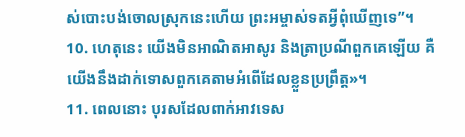ស់បោះបង់ចោលស្រុកនេះហើយ ព្រះអម្ចាស់ទតអ្វីពុំឃើញទេ”។
10. ហេតុនេះ យើងមិនអាណិតអាសូរ និងត្រាប្រណីពួកគេឡើយ គឺយើងនឹងដាក់ទោសពួកគេតាមអំពើដែលខ្លួនប្រព្រឹត្ត»។
11. ពេលនោះ បុរសដែលពាក់អាវទេស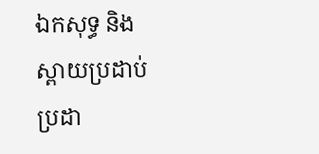ឯកសុទ្ធ និងស្ពាយប្រដាប់ប្រដា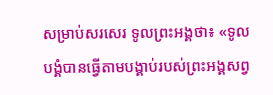សម្រាប់សរសេរ ទូលព្រះអង្គថា៖ «ទូលបង្គំបានធ្វើតាមបង្គាប់របស់ព្រះអង្គសព្វ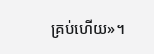គ្រប់ហើយ»។